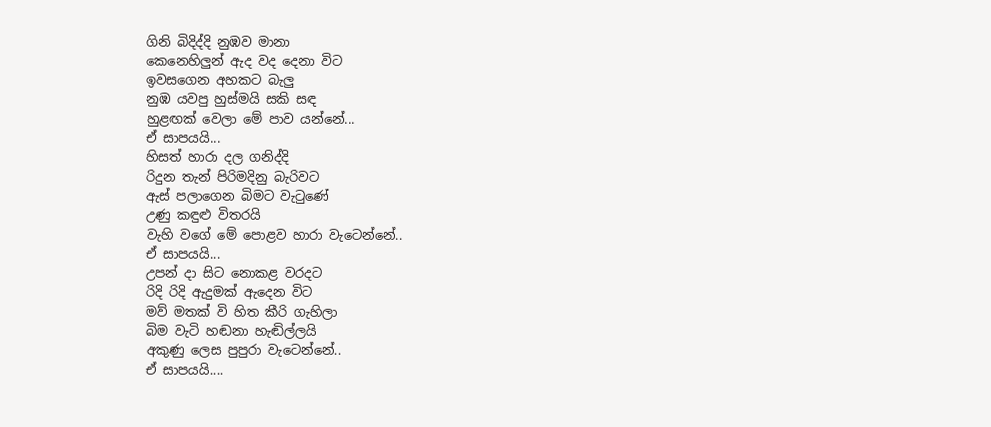ගිනි බිදිද්දි නුඹව මානා
කෙනෙහිලුන් ඇද වද දෙනා විට
ඉවසගෙන අහකට බැලු
නුඹ යවපු හුස්මයි සකි සඳ
හුළඟක් වෙලා මේ පාව යන්නේ...
ඒ සාපයයි...
හිසත් හාරා දල ගනිද්දි
රිදුන තැන් පිරිමදිනු බැරිවට
ඇස් පලාගෙන බිමට වැටුණේ
උණු කඳුළු විතරයි
වැහි වගේ මේ පොළව හාරා වැටෙන්නේ..
ඒ සාපයයි...
උපන් දා සිට නොකළ වරදට
රිදි රිදි ඇදුමක් ඇදෙන විට
මව් මතක් වි හිත කීරි ගැහිලා
බිම වැටි හඬනා හැඬිල්ලයි
අකුණු ලෙස පුපුරා වැටෙන්නේ..
ඒ සාපයයි....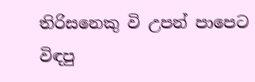තිරිසනෙකු වි උපන් පාපෙට
විඳපු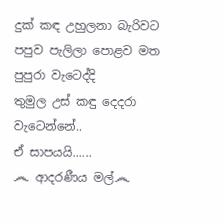දුක් කඳ උහුලනා බැරිවට
පපුව පැලිලා පොළව මත පුපුරා වැටෙද්දි
තුමුල උස් කඳු දෙදරා වැටෙන්නේ..
ඒ සාපයයි......
෴ ආදරණීය මල්෴